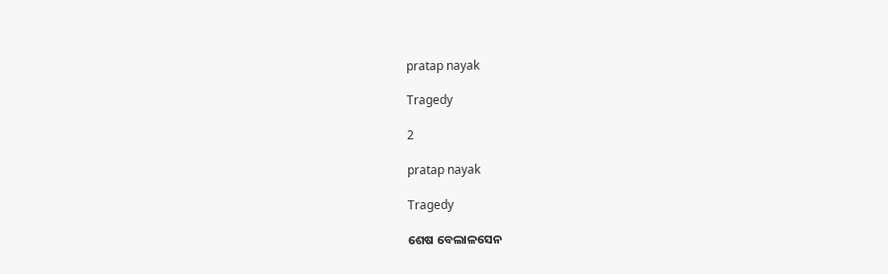pratap nayak

Tragedy

2

pratap nayak

Tragedy

ଶେଷ ବେଲାଳସେନ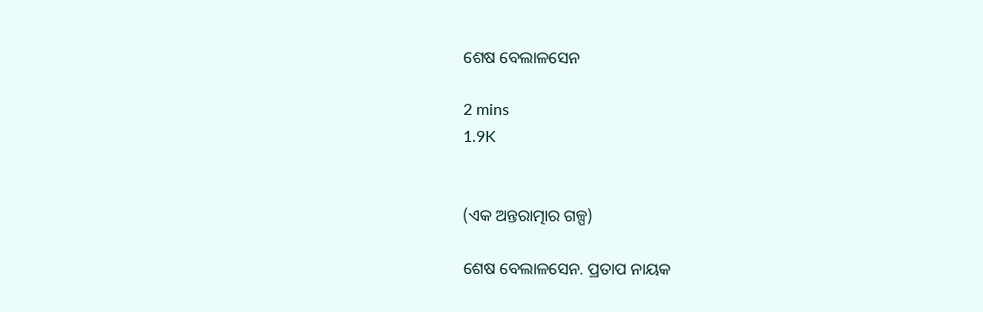ଶେଷ ବେଲାଳସେନ

2 mins
1.9K


(ଏକ ଅନ୍ତରାତ୍ମାର ଗଳ୍ପ)

ଶେଷ ବେଲାଳସେନ. ପ୍ରତାପ ନାୟକ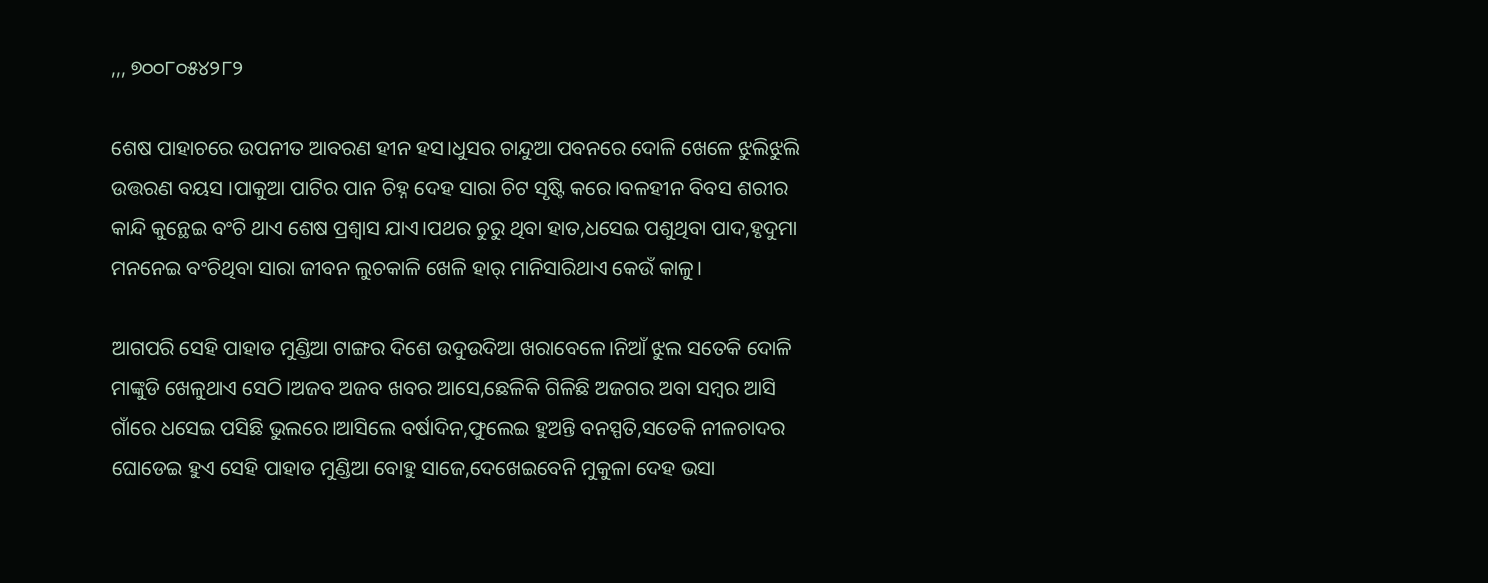,,, ୭୦୦୮୦୫୪୨୮୨

ଶେଷ ପାହାଚରେ ଉପନୀତ ଆବରଣ ହୀନ ହସ।ଧୁସର ଚାନ୍ଦୁଆ ପବନରେ ଦୋଳି ଖେଳେ ଝୁଲିଝୁଲି ଉତ୍ତରଣ ବୟସ ।ପାକୁଆ ପାଟିର ପାନ ଚିହ୍ନ ଦେହ ସାରା ଚିଟ ସୃଷ୍ଟି କରେ।ବଳହୀନ ବିବସ ଶରୀର କାନ୍ଦି କୁନ୍ଥେଇ ବଂଚି ଥାଏ ଶେଷ ପ୍ରଶ୍ୱାସ ଯାଏ।ପଥର ଚୁରୁ ଥିବା ହାତ,ଧସେଇ ପଶୁଥିବା ପାଦ,ହୃଦୁମା ମନନେଇ ବଂଚିଥିବା ସାରା ଜୀବନ ଲୁଚକାଳି ଖେଳି ହାର୍ ମାନିସାରିଥାଏ କେଉଁ କାଳୁ।

ଆଗପରି ସେହି ପାହାଡ ମୁଣ୍ଡିଆ ଟାଙ୍ଗର ଦିଶେ ଉଦୁଉଦିଆ ଖରାବେଳେ।ନିଆଁ ଝୁଲ ସତେକି ଦୋଳି ମାଙ୍କୁଡି ଖେଳୁଥାଏ ସେଠି।ଅଜବ ଅଜବ ଖବର ଆସେ,ଛେଳିକି ଗିଳିଛି ଅଜଗର ଅବା ସମ୍ବର ଆସି ଗାଁରେ ଧସେଇ ପସିଛି ଭୁଲରେ।ଆସିଲେ ବର୍ଷାଦିନ,ଫୁଲେଇ ହୁଅନ୍ତି ବନସ୍ପତି,ସତେକି ନୀଳଚାଦର ଘୋଡେଇ ହୁଏ ସେହି ପାହାଡ ମୁଣ୍ଡିଆ ବୋହୁ ସାଜେ,ଦେଖେଇବେନି ମୁକୁଳା ଦେହ ଭସା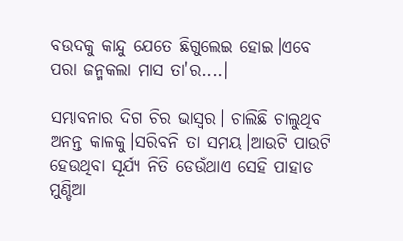ବଉଦକୁ କାନ୍ଦୁ ଯେତେ ଛିଗୁଲେଇ ହୋଇ।ଏବେ ପରା ଜନ୍ମକଲା ମାସ ତା'ର....।

ସମ୍ଭାବନାର ଦିଗ ଚିର ଭାସ୍ୱର। ଚାଲିଛି ଚାଲୁଥିବ ଅନନ୍ତ କାଳକୁ।ସରିବନି ତା ସମୟ।ଆଉଟି ପାଉଟି ହେଉଥିବା ସୂର୍ଯ୍ୟ ନିତି ଡେଉଁଥାଏ ସେହି ପାହାଡ ମୁଣ୍ଡିଆ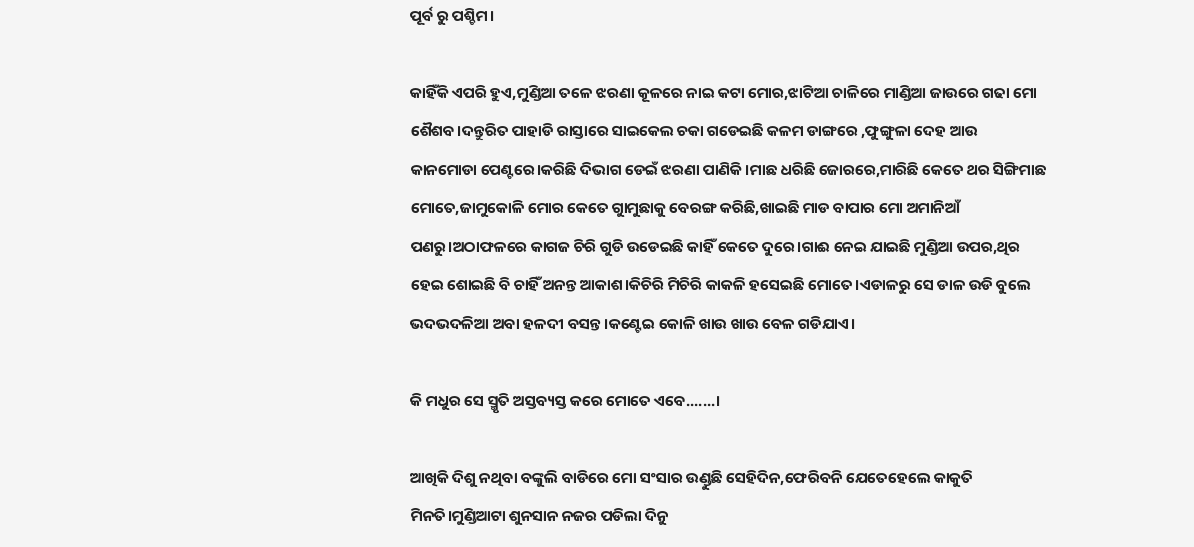ପୂର୍ବ ରୁ ପଶ୍ଚିମ।

କାହିଁକି ଏପରି ହୁଏ,ମୁଣ୍ଡିଆ ତଳେ ଝରଣା କୂଳରେ ନାଇ କଟା ମୋର,ଝାଟିଆ ଚାଳିରେ ମାଣ୍ଡିଆ ଜାଉରେ ଗଢା ମୋ ଶୈଶବ।ଦନ୍ତୁରିତ ପାହାଡି ରାସ୍ତାରେ ସାଇକେଲ ଚକା ଗଡେଇଛି କଳମ ଡାଙ୍ଗରେ ,ଫୁଙ୍ଗୁଳା ଦେହ ଆଉ କାନମୋଡା ପେଣ୍ଟରେ।କରିଛି ଦିଭାଗ ଡେଇଁ ଝରଣା ପାଣିକି।ମାଛ ଧରିଛି ଜୋରରେ,ମାରିଛି କେତେ ଥର ସିଙ୍ଗିମାଛ ମୋତେ,ଜାମୁକୋଳି ମୋର କେତେ ଗାୁମୁଛାକୁ ବେରଙ୍ଗ କରିଛି,ଖାଇଛି ମାଡ ବାପାର ମୋ ଅମାନିଆଁ ପଣରୁ।ଅଠାଫଳରେ କାଗଜ ଚିରି ଗୁଡି ଉଡେଇଛି କାହିଁ କେତେ ଦୁରେ।ଗାଈ ନେଇ ଯାଇଛି ମୁଣ୍ଡିଆ ଉପର,ଥିର ହେଇ ଶୋଇଛି ବି ଚାହିଁ ଅନନ୍ତ ଆକାଶ।କିଚିରି ମିଚିରି କାକଳି ହସେଇଛି ମୋତେ।ଏଡାଳରୁ ସେ ଡାଳ ଉଡି ବୁଲେ ଭଦଭଦଳିଆ ଅବା ହଳଦୀ ବସନ୍ତ।କଣ୍ଟେଇ କୋଳି ଖାଉ ଖାଉ ବେଳ ଗଡିଯାଏ।

କି ମଧୁର ସେ ସ୍ମୃତି ଅସ୍ତବ୍ୟସ୍ତ କରେ ମୋତେ ଏବେ.......।

ଆଖିକି ଦିଶୁ ନଥିବା ବଙ୍କୁଲି ବାଡିରେ ମୋ ସଂସାର ଉଣ୍ଡୁଛି ସେହିଦିନ,ଫେରିବନି ଯେତେହେଲେ କାକୁତି ମିନତି।ମୁଣ୍ଡିଆଟା ଶୁନସାନ ନଜର ପଡିଲା ଦିନୁ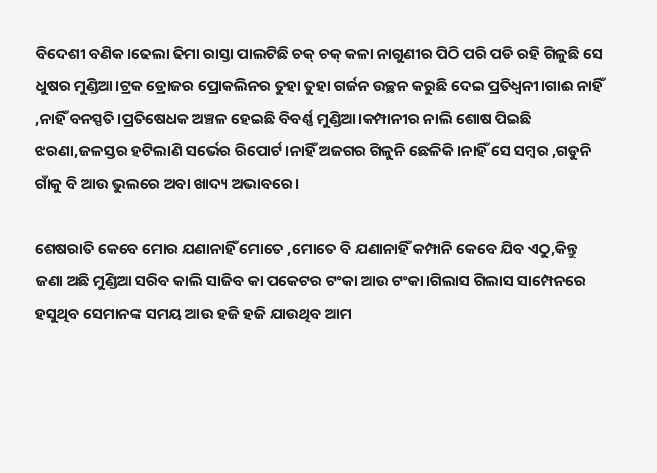ବିଦେଶୀ ବଣିକ।ଢେଲା ଢିମା ରାସ୍ତା ପାଲଟିଛି ଚକ୍ ଚକ୍ କଳା ନାଗୁଣୀର ପିଠି ପରି ପଡି ରହି ଗିଳୁଛି ସେ ଧୁଷର ମୁଣ୍ଡିଆ।ଟ୍ରକ ଡ୍ରୋଜର ପ୍ରୋକଲିନର ତୁହା ତୁହା ଗର୍ଜନ ଉଚ୍ଛନ କରୁଛି ଦେଇ ପ୍ରତିଧ୍ୱନୀ।ଗାଈ ନାହିଁ ,ନାହିଁ ବନସ୍ପତି।ପ୍ରତିଷେଧକ ଅଞ୍ଚଳ ହେଇଛି ବିବର୍ଣ୍ଣ ମୁଣ୍ଡିଆ।କମ୍ପାନୀର ନାଲି ଶୋଷ ପିଇଛି ଝରଣା,ଜଳସ୍ତର ହଟିଲାଣି ସର୍ଭେର ରିପୋର୍ଟ।ନାହିଁ ଅଜଗର ଗିଳୁନି ଛେଳିକି।ନାହିଁ ସେ ସମ୍ବର ,ଗଡୁନି ଗାଁକୁ ବି ଆଉ ଭୁଲରେ ଅବା ଖାଦ୍ୟ ଅଭାବରେ।

ଶେଷରାତି କେବେ ମୋର ଯଣାନାହିଁ ମୋତେ ,ମୋତେ ବି ଯଣାନାହିଁ କମ୍ପାନି କେବେ ଯିବ ଏଠୁ,କିନ୍ତୁ ଜଣା ଅଛି ମୁଣ୍ଡିଆ ସରିବ କାଲି ସାଜିବ କା ପକେଟର ଟଂକା ଆଉ ଟଂକା।ଗିଲାସ ଗିଲାସ ସାମ୍ପେନରେ ହସୁଥିବ ସେମାନଙ୍କ ସମୟ ଆଉ ହଜି ହଜି ଯାଉଥିବ ଆମ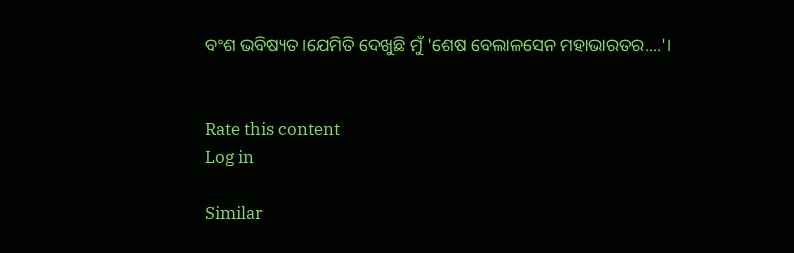ବଂଶ ଭବିଷ୍ୟତ।ଯେମିତି ଦେଖୁଛି ମୁଁ 'ଶେଷ ବେଲାଳସେନ ମହାଭାରତର....'।


Rate this content
Log in

Similar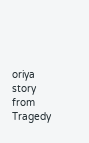oriya story from Tragedy